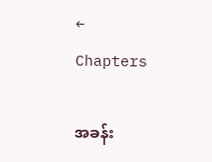← Chapters

အခန်း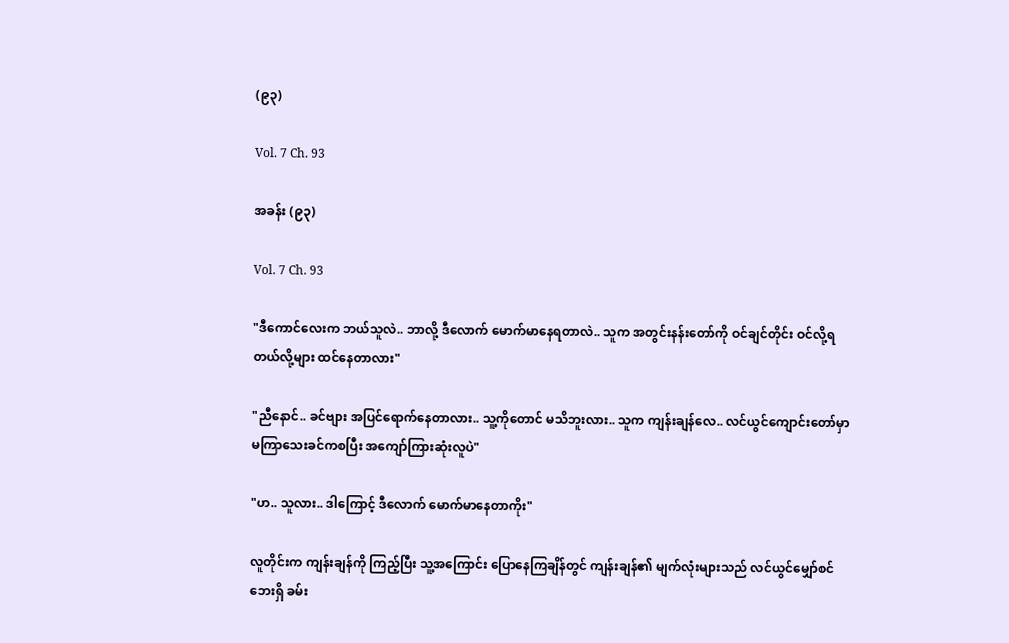(၉၃)

Vol. 7 Ch. 93

အခန်း (၉၃)

Vol. 7 Ch. 93

"ဒီကောင်လေးက ဘယ်သူလဲ.. ဘာလို့ ဒီလောက် မောက်မာနေရတာလဲ.. သူက အတွင်းနန်းတော်ကို ဝင်ချင်တိုင်း ဝင်လို့ရတယ်လို့များ ထင်နေတာလား"

"ညီနောင်.. ခင်ဗျား အပြင်ရောက်နေတာလား.. သူ့ကိုတောင် မသိဘူးလား.. သူက ကျန်းချန်လေ.. လင်ယွင်ကျောင်းတော်မှာ မကြာသေးခင်ကစပြီး အကျော်ကြားဆုံးလူပဲ"

"ဟ.. သူလား.. ဒါကြောင့် ဒီလောက် မောက်မာနေတာကိုး"

လူတိုင်းက ကျန်းချန်ကို ကြည့်ပြီး သူ့အကြောင်း ပြောနေကြချိန်တွင် ကျန်းချန်၏ မျက်လုံးများသည် လင်ယွင်မျှော်စင်ဘေးရှိ ခမ်း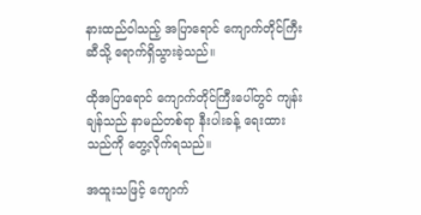နားထည်ဝါသည့် အပြာရောင် ကျောက်တိုင်ကြီးဆီသို့ ရောက်ရှိသွားခဲ့သည်။

ထိုအပြာရောင် ကျောက်တိုင်ကြီးပေါ်တွင် ကျန်းချန်သည် နာမည်တစ်ရာ နီးပါးခန့် ရေးထားသည်ကို တွေ့လိုက်ရသည်။

အထူးသဖြင့် ကျောက်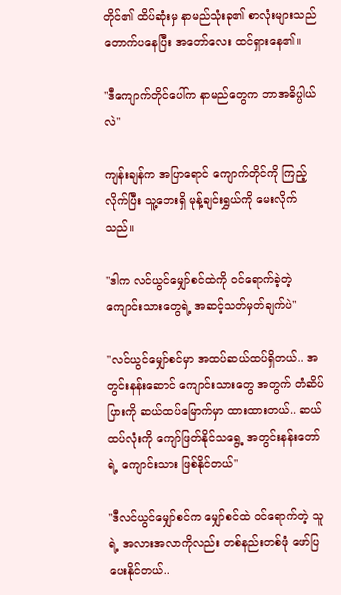တိုင်၏ ထိပ်ဆုံးမှ နာမည်သုံးခု၏ စာလုံးများသည် တောက်ပနေပြီး အတော်လေး ထင်ရှားနေ၏။

"ဒီကျောက်တိုင်ပေါ်က နာမည်တွေက ဘာအဓိပ္ပါယ်လဲ"

ကျန်းချန်က အပြာရောင် ကျောက်တိုင်ကို ကြည့်လိုက်ပြီး သူ့ဘေးရှိ မုန့်ချင်းရွှယ်ကို မေးလိုက်သည်။

"ဒါက လင်ယွင်မျှော်စင်ထဲကို ဝင်ရောက်ခဲ့တဲ့ ကျောင်းသားတွေရဲ့ အဆင့်သတ်မှတ်ချက်ပဲ"

"လင်ယွင်မျှော်စင်မှာ အထပ်ဆယ်ထပ်ရှိတယ်.. အတွင်းနန်းဆောင် ကျောင်းသားတွေ အတွက် တံဆိပ်ပြားကို ဆယ်ထပ်မြောက်မှာ ထားထားတယ်.. ဆယ်ထပ်လုံးကို ကျော်ဖြတ်နိုင်သရွေ့ အတွင်းနန်းတော်ရဲ့ ကျောင်းသား ဖြစ်နိုင်တယ်"

"ဒီလင်ယွင်မျှော်စင်က မျှော်စင်ထဲ ဝင်ရောက်တဲ့ သူရဲ့ အလားအလာကိုလည်း တစ်နည်းတစ်ဖုံ ဖော်ပြပေးနိုင်တယ်..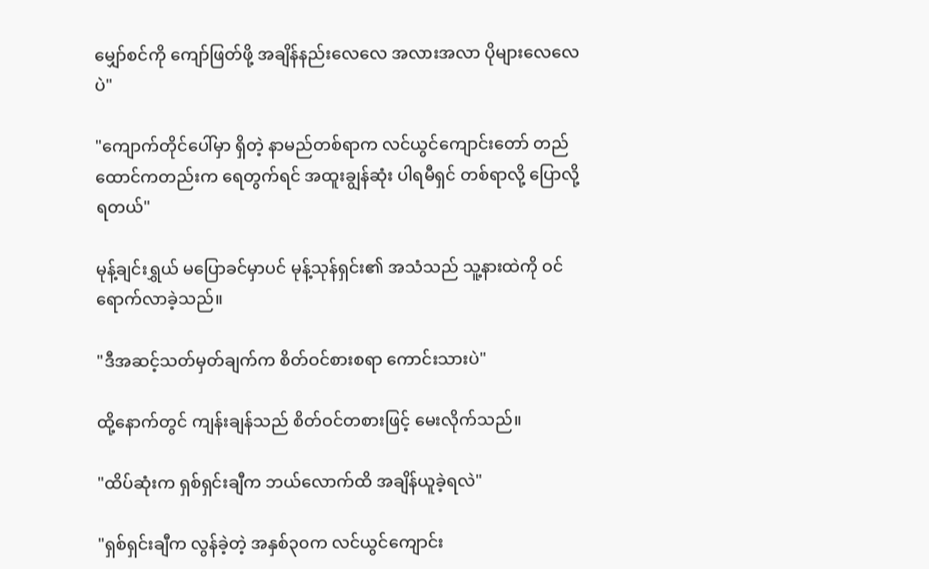မျှော်စင်ကို ကျော်ဖြတ်ဖို့ အချိန်နည်းလေလေ အလားအလာ ပိုများလေလေပဲ"

"ကျောက်တိုင်ပေါ်မှာ ရှိတဲ့ နာမည်တစ်ရာက လင်ယွင်ကျောင်းတော် တည်ထောင်ကတည်းက ရေတွက်ရင် အထူးချွန်ဆုံး ပါရမီရှင် တစ်ရာလို့ ပြောလို့ရတယ်"

မုန့်ချင်းရွှယ် မပြောခင်မှာပင် မုန့်သုန်ရှင်း၏ အသံသည် သူ့နားထဲကို ဝင်ရောက်လာခဲ့သည်။

"ဒီအဆင့်သတ်မှတ်ချက်က စိတ်ဝင်စားစရာ ကောင်းသားပဲ"

ထို့နောက်တွင် ကျန်းချန်သည် စိတ်ဝင်တစားဖြင့် မေးလိုက်သည်။

"ထိပ်ဆုံးက ရှစ်ရှင်းချီက ဘယ်လောက်ထိ အချိန်ယူခဲ့ရလဲ"

"ရှစ်ရှင်းချီက လွန်ခဲ့တဲ့ အနှစ်၃၀က လင်ယွင်ကျောင်း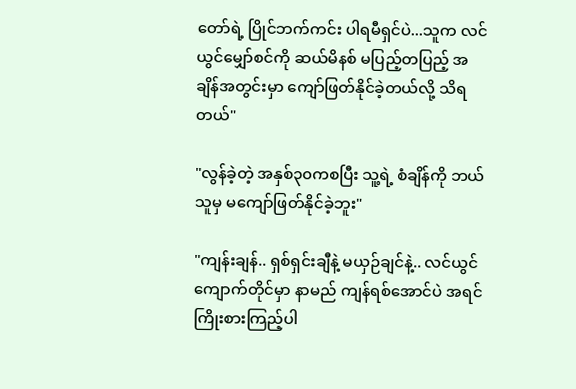တော်ရဲ့ ပြိုင်ဘက်ကင်း ပါရမီရှင်ပဲ...သူက လင်ယွင်မျှော်စင်ကို ဆယ်မိနစ် မပြည့်တပြည့် အချိန်အတွင်းမှာ ကျော်ဖြတ်နိုင်ခဲ့တယ်လို့ သိရတယ်"

"လွန်ခဲ့တဲ့ အနှစ်၃၀ကစပြီး သူ့ရဲ့ စံချိန်ကို ဘယ်သူမှ မကျော်ဖြတ်နိုင်ခဲ့ဘူး"

"ကျန်းချန်.. ရှစ်ရှင်းချီနဲ့ မယှဉ်ချင်နဲ့.. လင်ယွင်ကျောက်တိုင်မှာ နာမည် ကျန်ရစ်အောင်ပဲ အရင်ကြိုးစားကြည့်ပါ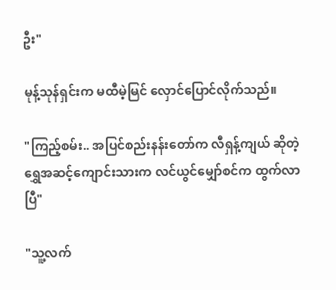ဦး"

မုန့်သုန်ရှင်းက မထီမဲ့မြင် လှောင်ပြောင်လိုက်သည်။

"ကြည့်စမ်း.. အပြင်စည်းနန်းတော်က လီရှန့်ကျယ် ဆိုတဲ့ ရွှေအဆင့်ကျောင်းသားက လင်ယွင်မျှော်စင်က ထွက်လာပြီ"

"သူ့လက်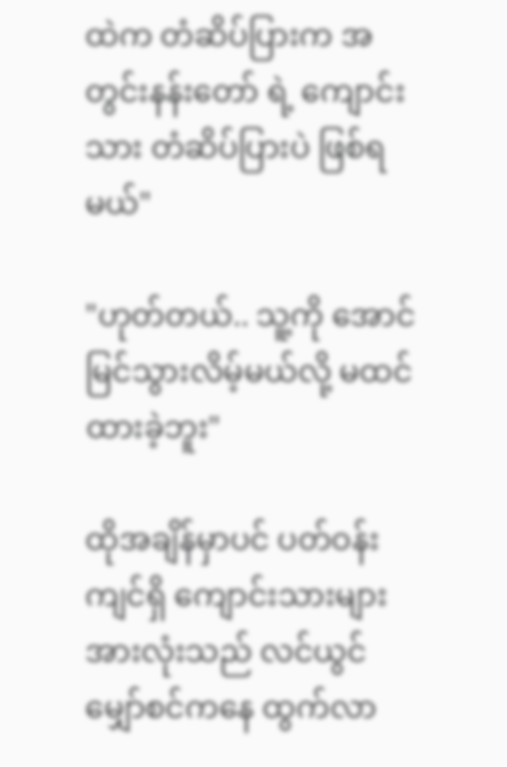ထဲက တံဆိပ်ပြားက အတွင်းနန်းတော် ရဲ့ ကျောင်းသား တံဆိပ်ပြားပဲ ဖြစ်ရမယ်"

"ဟုတ်တယ်.. သူ့ကို အောင်မြင်သွားလိမ့်မယ်လို့ မထင်ထားခဲ့ဘူး"

ထိုအချိန်မှာပင် ပတ်ဝန်းကျင်ရှိ ကျောင်းသားများ အားလုံးသည် လင်ယွင်မျှော်စင်ကနေ ထွက်လာ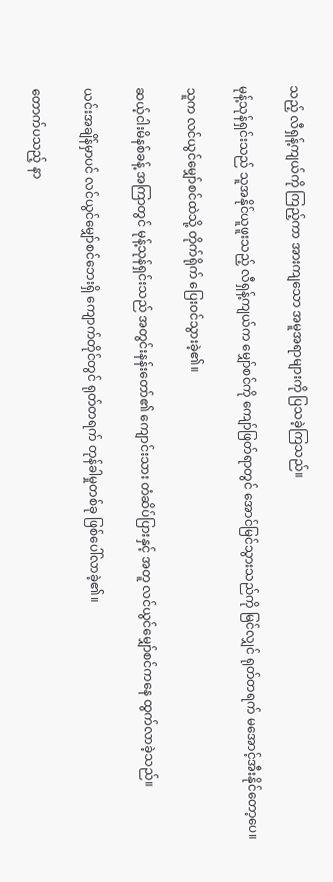သည့် လီရှန့်ကျယ်ကို ကြည့်ကာ အားကျသော အမူအရာများကို ပြသခဲ့ကြသည်။

မုန့်သုန်ရှင်းသည် သူအနိုင်ယူဖူးသည့် လီရှန့်ကျယ်က မျှော်စင်ကို ကျော်ဖြတ်ရာတွင် အောင်မြင်သွားသည်ကို မြင်လျှင် ရုတ်တရက် မအောင့်အီးနိုင်တော့ပေ။

သူက လင်ယွင်မျှော်စင်ထဲသို့ တိုက်ရိုက် ပြေးဝင်သွားခဲ့၏။

ဆယ့်ငါးမိနစ်ခန့် အကြာတွင် မုန့်သုန်ရှင်းသည် အတွင်းနန်းတော်၏ ကျောင်းသား တံဆိပ်ပြားနှင့် အတူ လင်ယွင်မျှော်စင်ကနေ ထွက်လာခဲ့သည်။

ယင်းအချိန်မှာပင် လင်ယွင်မျှော်စင်ဘေးရှိ ကျောက်တိုင်တွင် ရုတ်တရက် တုန်ခါမှုတစ်ခု ဖြစ်ပေါ်လာခဲ့၏။

တောက်ပသည့် နာ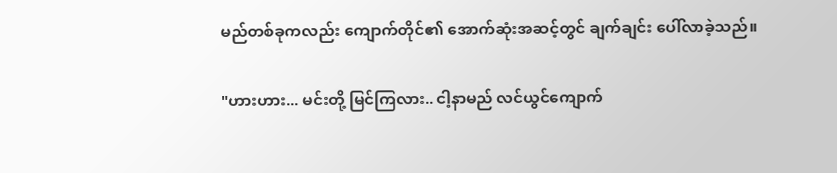မည်တစ်ခုကလည်း ကျောက်တိုင်၏ အောက်ဆုံးအဆင့်တွင် ချက်ချင်း ပေါ်လာခဲ့သည်။

"ဟားဟား... မင်းတို့ မြင်ကြလား.. ငါ့နာမည် လင်ယွင်ကျောက်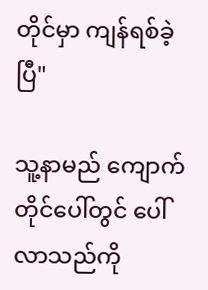တိုင်မှာ ကျန်ရစ်ခဲ့ပြီ"

သူ့နာမည် ကျောက်တိုင်ပေါ်တွင် ပေါ်လာသည်ကို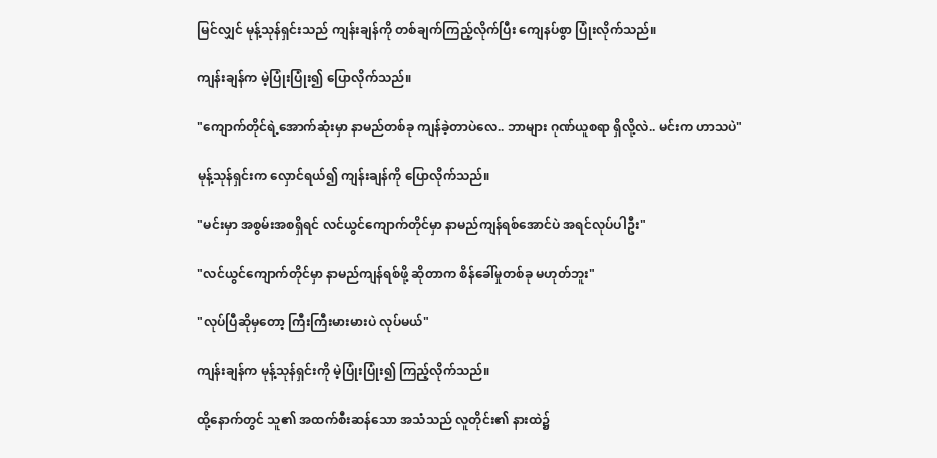မြင်လျှင် မုန့်သုန်ရှင်းသည် ကျန်းချန်ကို တစ်ချက်ကြည့်လိုက်ပြီး ကျေနပ်စွာ ပြုံးလိုက်သည်။

ကျန်းချန်က မဲ့ပြုံးပြုံး၍ ပြောလိုက်သည်။

"ကျောက်တိုင်ရဲ့အောက်ဆုံးမှာ နာမည်တစ်ခု ကျန်ခဲ့တာပဲလေ.. ဘာများ ဂုဏ်ယူစရာ ရှိလို့လဲ.. မင်းက ဟာသပဲ"

မုန့်သုန်ရှင်းက လှောင်ရယ်၍ ကျန်းချန်ကို ပြောလိုက်သည်။

"မင်းမှာ အစွမ်းအစရှိရင် လင်ယွင်ကျောက်တိုင်မှာ နာမည်ကျန်ရစ်အောင်ပဲ အရင်လုပ်ပါဦး"

"လင်ယွင်ကျောက်တိုင်မှာ နာမည်ကျန်ရစ်ဖို့ ဆိုတာက စိန်ခေါ်မှုတစ်ခု မဟုတ်ဘူး"

"လုပ်ပြီဆိုမှတော့ ကြီးကြီးမားမားပဲ လုပ်မယ်"

ကျန်းချန်က မုန့်သုန်ရှင်းကို မဲ့ပြုံးပြုံး၍ ကြည့်လိုက်သည်။

ထို့နောက်တွင် သူ၏ အထက်စီးဆန်သော အသံသည် လူတိုင်း၏ နားထဲ၌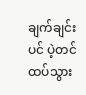ချက်ချင်းပင် ပဲ့တင်ထပ်သွား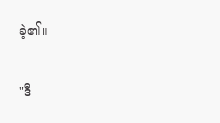ခဲ့၏။

"ဒီ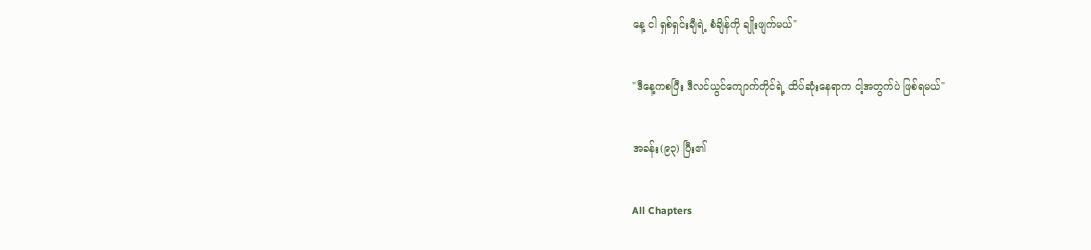နေ့ ငါ ရှစ်ရှင်းချီရဲ့ စံချိန်ကို ချိုးဖျက်မယ်"

"ဒီနေ့ကစပြီး ဒီလင်ယွင်ကျောက်တိုင်ရဲ့ ထိပ်ဆုံးနေရာက ငါ့အတွက်ပဲ ဖြစ်ရမယ်"

အခန်း(၉၃) ပြီး၏

All Chapters